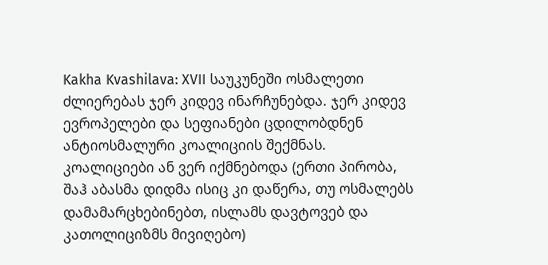Kakha Kvashilava: XVII საუკუნეში ოსმალეთი ძლიერებას ჯერ კიდევ ინარჩუნებდა. ჯერ კიდევ ევროპელები და სეფიანები ცდილობდნენ ანტიოსმალური კოალიციის შექმნას. კოალიციები ან ვერ იქმნებოდა (ერთი პირობა, შაჰ აბასმა დიდმა ისიც კი დაწერა, თუ ოსმალებს დამამარცხებინებთ, ისლამს დავტოვებ და კათოლიციზმს მივიღებო)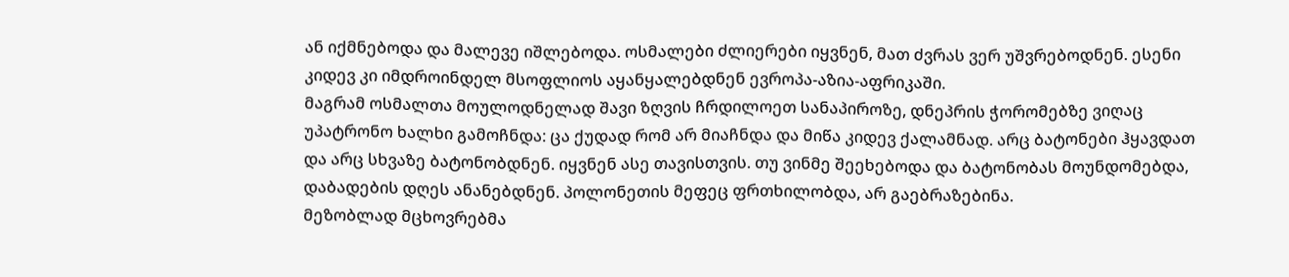ან იქმნებოდა და მალევე იშლებოდა. ოსმალები ძლიერები იყვნენ, მათ ძვრას ვერ უშვრებოდნენ. ესენი კიდევ კი იმდროინდელ მსოფლიოს აყანყალებდნენ ევროპა-აზია-აფრიკაში.
მაგრამ ოსმალთა მოულოდნელად შავი ზღვის ჩრდილოეთ სანაპიროზე, დნეპრის ჭორომებზე ვიღაც უპატრონო ხალხი გამოჩნდა: ცა ქუდად რომ არ მიაჩნდა და მიწა კიდევ ქალამნად. არც ბატონები ჰყავდათ და არც სხვაზე ბატონობდნენ. იყვნენ ასე თავისთვის. თუ ვინმე შეეხებოდა და ბატონობას მოუნდომებდა, დაბადების დღეს ანანებდნენ. პოლონეთის მეფეც ფრთხილობდა, არ გაებრაზებინა.
მეზობლად მცხოვრებმა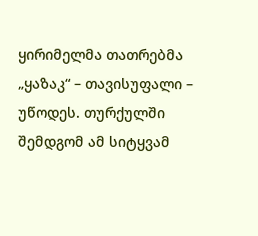ყირიმელმა თათრებმა „ყაზაკ“ – თავისუფალი – უწოდეს. თურქულში შემდგომ ამ სიტყვამ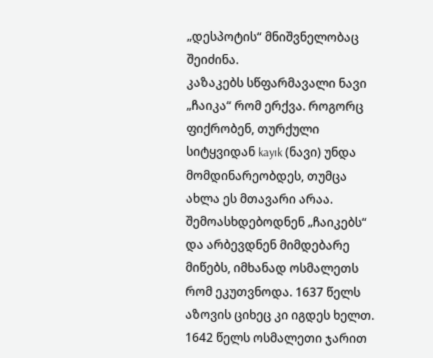„დესპოტის“ მნიშვნელობაც შეიძინა.
კაზაკებს სწფარმავალი ნავი „ჩაიკა“ რომ ერქვა. როგორც ფიქრობენ, თურქული სიტყვიდან kayık (ნავი) უნდა მომდინარეობდეს, თუმცა ახლა ეს მთავარი არაა.
შემოასხდებოდნენ „ჩაიკებს“ და არბევდნენ მიმდებარე მიწებს, იმხანად ოსმალეთს რომ ეკუთვნოდა. 1637 წელს აზოვის ციხეც კი იგდეს ხელთ. 1642 წელს ოსმალეთი ჯარით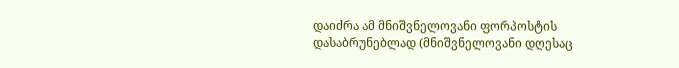დაიძრა ამ მნიშვნელოვანი ფორპოსტის დასაბრუნებლად (მნიშვნელოვანი დღესაც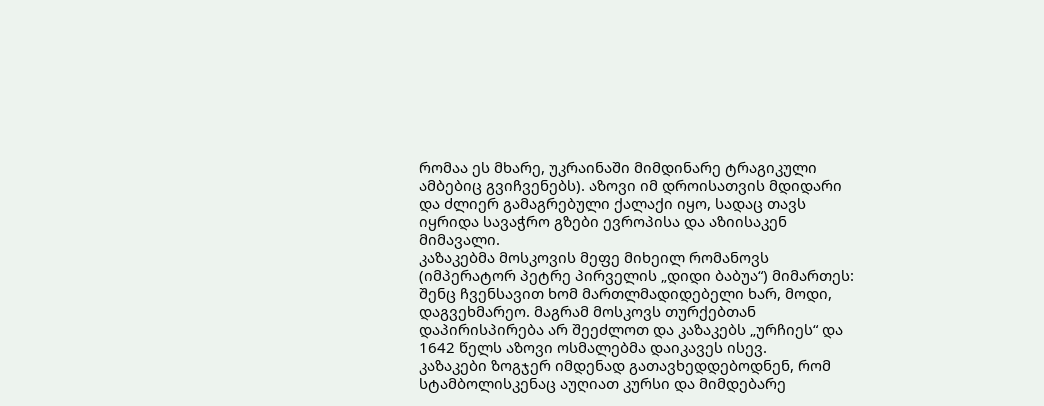რომაა ეს მხარე, უკრაინაში მიმდინარე ტრაგიკული ამბებიც გვიჩვენებს). აზოვი იმ დროისათვის მდიდარი და ძლიერ გამაგრებული ქალაქი იყო, სადაც თავს იყრიდა სავაჭრო გზები ევროპისა და აზიისაკენ მიმავალი.
კაზაკებმა მოსკოვის მეფე მიხეილ რომანოვს (იმპერატორ პეტრე პირველის „დიდი ბაბუა“) მიმართეს: შენც ჩვენსავით ხომ მართლმადიდებელი ხარ, მოდი, დაგვეხმარეო. მაგრამ მოსკოვს თურქებთან დაპირისპირება არ შეეძლოთ და კაზაკებს „ურჩიეს“ და 1642 წელს აზოვი ოსმალებმა დაიკავეს ისევ.
კაზაკები ზოგჯერ იმდენად გათავხედდებოდნენ, რომ სტამბოლისკენაც აუღიათ კურსი და მიმდებარე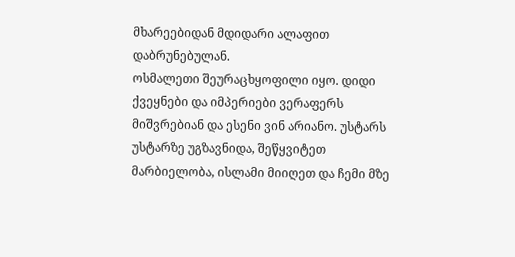მხარეებიდან მდიდარი ალაფით დაბრუნებულან.
ოსმალეთი შეურაცხყოფილი იყო. დიდი ქვეყნები და იმპერიები ვერაფერს მიშვრებიან და ესენი ვინ არიანო. უსტარს უსტარზე უგზავნიდა, შეწყვიტეთ მარბიელობა, ისლამი მიიღეთ და ჩემი მზე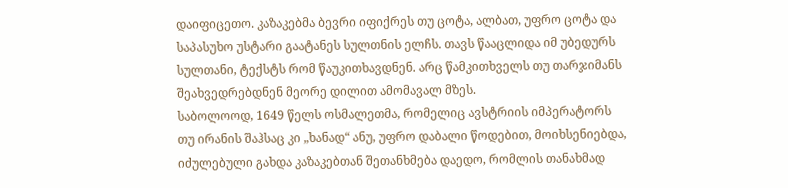დაიფიცეთო. კაზაკებმა ბევრი იფიქრეს თუ ცოტა, ალბათ, უფრო ცოტა და საპასუხო უსტარი გაატანეს სულთნის ელჩს. თავს წააცლიდა იმ უბედურს სულთანი, ტექსტს რომ წაუკითხავდნენ. არც წამკითხველს თუ თარჯიმანს შეახვედრებდნენ მეორე დილით ამომავალ მზეს.
საბოლოოდ, 1649 წელს ოსმალეთმა, რომელიც ავსტრიის იმპერატორს თუ ირანის შაჰსაც კი „ხანად“ ანუ, უფრო დაბალი წოდებით, მოიხსენიებდა, იძულებული გახდა კაზაკებთან შეთანხმება დაედო, რომლის თანახმად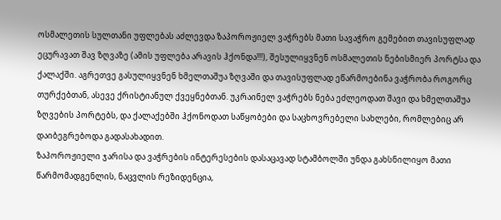ოსმალეთის სულთანი უფლებას აძლევდა ზაპოროჟიელ ვაჭრებს მათი სავაჭრო გემებით თავისუფლად ეცურავათ შავ ზღვაზე (ამის უფლება არავის ჰქონდა!!!), შესულიყვნენ ოსმალეთის ნებისმიერ პორტსა და ქალაქში. აგრეთვე გასულიყვნენ ხმელთაშუა ზღვაში და თავისუფლად ეწარმოებინა ვაჭრობა როგორც თურქებთან, ასევე ქრისტიანულ ქვეყნებთან. უკრაინელ ვაჭრებს ნება ეძლეოდათ შავი და ხმელთაშუა ზღვების პორტებს, და ქალაქებში ჰქონოდათ საწყობები და საცხოვრებელი სახლები, რომლებიც არ დაიბეგრებოდა გადასახადით.
ზაპოროჟიელი ჯარისა და ვაჭრების ინტერესების დასაცავად სტამბოლში უნდა გახსნილიყო მათი წარმომადგენლის, ნაცვლის რეზიდენცია,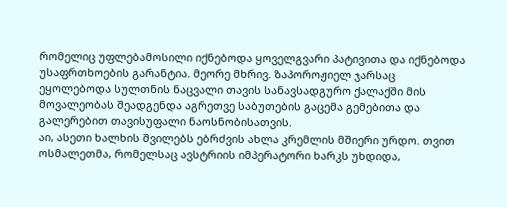რომელიც უფლებამოსილი იქნებოდა ყოველგვარი პატივითა და იქნებოდა უსაფრთხოების გარანტია. მეორე მხრივ. ზაპოროჟიელ ჯარსაც ეყოლებოდა სულთნის ნაცვალი თავის სანავსადგურო ქალაქში მის მოვალეობას შეადგენდა აგრეთვე საბუთების გაცემა გემებითა და გალერებით თავისუფალი ნაოსნობისათვის.
აი, ასეთი ხალხის შვილებს ებრძვის ახლა კრემლის მშიერი ურდო. თვით ოსმალეთმა, რომელსაც ავსტრიის იმპერატორი ხარკს უხდიდა,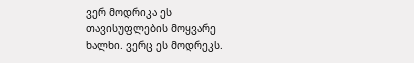ვერ მოდრიკა ეს თავისუფლების მოყვარე ხალხი. ვერც ეს მოდრეკს.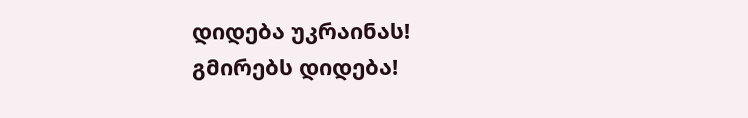დიდება უკრაინას!
გმირებს დიდება!